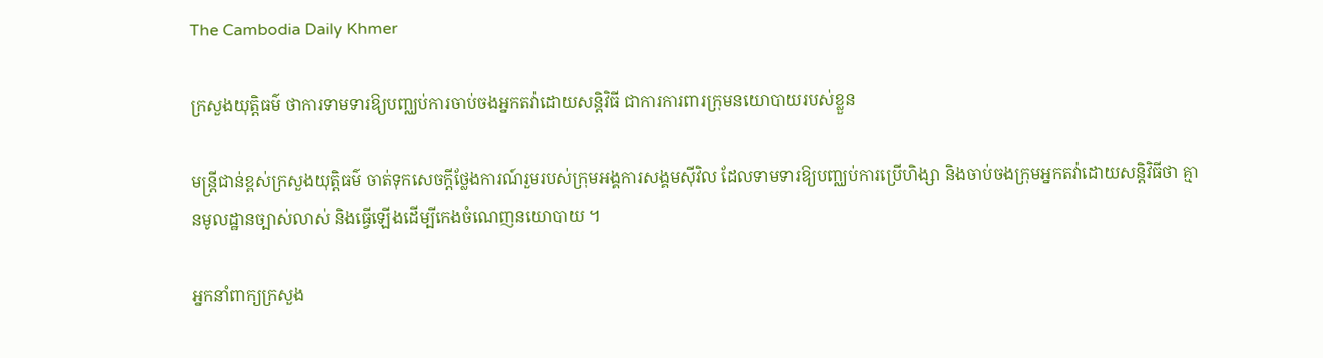The Cambodia Daily Khmer

ក្រសួងយុត្តិធម៌ ថាការទាមទារឱ្យបញ្ឈប់ការចាប់ចងអ្នកតវ៉ាដោយសន្តិវិធី ជាការការពារក្រុមនយោបាយរបស់ខ្លួន

មន្ត្រីជាន់ខ្ពស់ក្រសួងយុត្តិធម៌ ចាត់ទុកសេចក្ដីថ្លែងការណ៍រួមរបស់ក្រុមអង្គការសង្គមស៊ីវិល ដែលទាមទារឱ្យបញ្ឈប់ការប្រើហិង្សា និងចាប់ចងក្រុមអ្នកតវ៉ាដោយសន្តិវិធីថា គ្មានមូលដ្ឋានច្បាស់លាស់ និងធ្វើឡើងដើម្បីកេងចំណេញនយោបាយ ។

អ្នកនាំពាក្យក្រសួង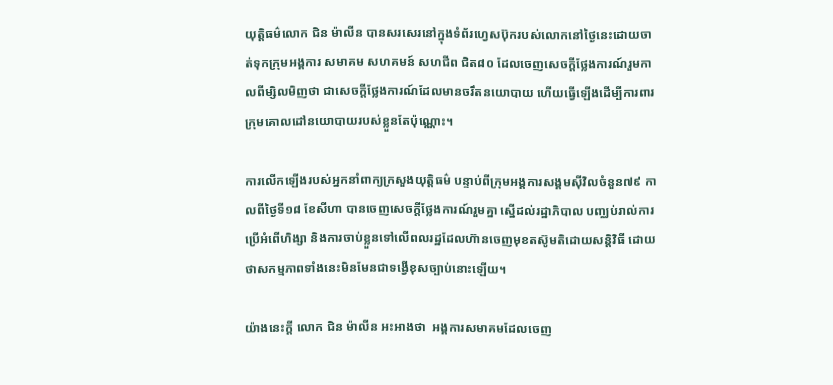យុត្តិធម៌លោក ជិន ម៉ាលីន បានសរសេរនៅក្នុងទំព័រហ្វេសប៊ុករបស់លោកនៅថ្ងៃនេះដោយចាត់ទុកក្រុមអង្គការ សមាគម សហគមន៍ សហជីព ជិត៨០ ដែលចេញសេចក្តីថ្លែងការណ៍រួមកាលពីម្សិលមិញថា ជាសេចក្តីថ្លែងការណ៍ដែលមានចរឹតនយោបាយ ហើយធ្វើឡើងដើម្បីការពារក្រុមគោលដៅនយោបាយរបស់ខ្លួនតែប៉ុណ្ណោះ។

ការលើកឡើងរបស់អ្នកនាំពាក្យក្រសួងយុត្តិធម៌ បន្ទាប់ពីក្រុមអង្គការសង្គមស៊ីវិលចំនួន៧៩ កាលពីថ្ងៃទី១៨ ខែសីហា បានចេញសេចក្តីថ្លែងការណ៍រួមគ្នា ស្នើដល់រដ្ឋាភិបាល បញ្ឈប់រាល់ការប្រើអំពើហិង្សា និងការចាប់ខ្លួនទៅលើពលរដ្ឋដែលហ៊ានចេញមុខតស៊ូមតិដោយសន្តិវិធី ដោយថាសកម្មភាពទាំងនេះមិនមែនជាទង្វើខុសច្បាប់នោះឡើយ។

យ៉ាងនេះក្តី លោក ជិន ម៉ាលីន អះអាងថា  អង្គការសមាគមដែលចេញ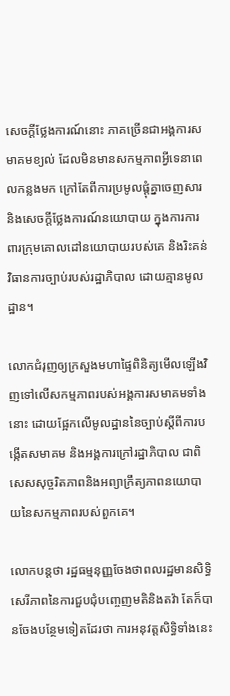សេចក្តីថ្លែងការណ៍នោះ ភាគច្រើនជាអង្គការសមាគមខ្យល់ ដែលមិនមានសកម្មភាពអ្វីទេនាពេលកន្លងមក ក្រៅតែពីការប្រមូលផ្តុំគ្នាចេញសារ និងសេចក្តីថ្លែងការណ៍នយោបាយ ក្នុងការការពារក្រុមគោលដៅនយោបាយរបស់គេ និងរិះគន់វិធានការច្បាប់របស់រដ្ឋាភិបាល ដោយគ្មានមូលដ្ឋាន។

លោកជំរុញឲ្យក្រសួងមហាផ្ទៃពិនិត្យមើលឡើងវិញទៅលើសកម្មភាពរបស់អង្គការសមាគមទាំងនោះ ដោយផ្អែកលើមូលដ្ឋាននៃច្បាប់ស្តីពីការបង្កើតសមាគម និងអង្គការក្រៅរដ្ឋាភិបាល ជាពិសេសសុច្ចរិតភាពនិងអព្យាក្រឹត្យភាពនយោបាយនៃសកម្មភាពរបស់ពួកគេ។

លោកបន្តថា រដ្ឋធម្មនុញ្ញចែងថាពលរដ្ឋមានសិទ្ធិសេរីភាពនៃការជួបជុំបញ្ចេញមតិនិងតវ៉ា តែក៏បានចែងបន្ថែមទៀតដែរថា ការអនុវត្តសិទ្ធិទាំងនេះ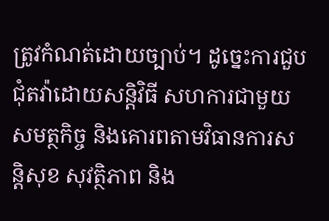ត្រូវកំណត់ដោយច្បាប់។ ដូច្នេះការជួបជុំតវ៉ាដោយសន្តិវិធី សហការជាមួយសមត្ថកិច្ច និងគោរពតាមវិធានការសន្តិសុខ សុវត្ថិភាព និង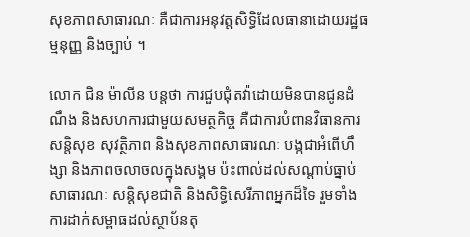សុខភាពសាធារណៈ គឺជាការអនុវត្តសិទ្ធិដែលធានាដោយរដ្ឋធម្មនុញ្ញ និងច្បាប់ ។

លោក ជិន ម៉ាលីន បន្តថា ការជួបជុំតវ៉ាដោយមិនបានជូនដំណឹង និងសហការជាមួយសមត្ថកិច្ច គឺជាការបំពានវិធានការសន្តិសុខ សុវត្ថិភាព និងសុខភាពសាធារណៈ បង្កជាអំពើហឹង្សា និងភាពចលាចលក្នុងសង្គម ប៉ះពាល់ដល់សណ្តាប់ធ្នាប់សាធារណៈ សន្តិសុខជាតិ និងសិទ្ធិសេរីភាពអ្នកដ៏ទៃ រួមទាំងការដាក់សម្ពាធដល់ស្ថាប័នតុ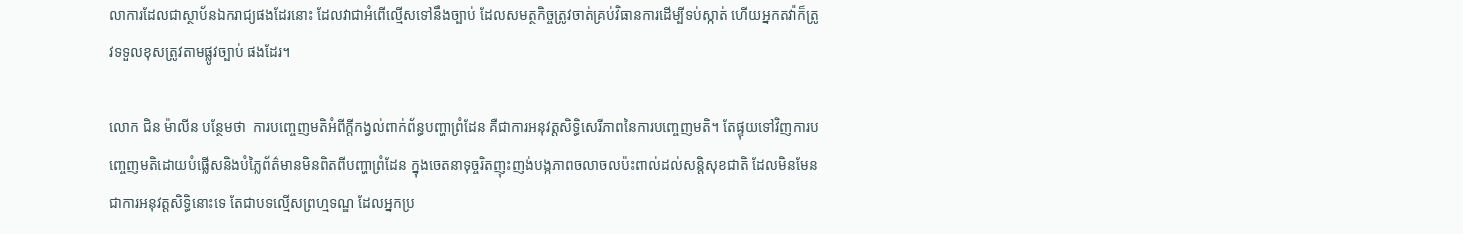លាការដែលជាស្ថាប័នឯករាជ្យផងដែរនោះ ដែលវាជាអំពើល្មើសទៅនឹងច្បាប់ ដែលសមត្ថកិច្ចត្រូវចាត់គ្រប់វិធានការដើម្បីទប់ស្កាត់ ហើយអ្នកតវ៉ាក៏ត្រូវទទួលខុសត្រូវតាមផ្លូវច្បាប់ ផងដែរ។

លោក ជិន ម៉ាលីន បន្ថែមថា  ការបញ្ចេញមតិអំពីក្តីកង្វល់ពាក់ព័ន្ធបញ្ហាព្រំដែន គឺជាការអនុវត្តសិទ្ធិសេរីភាពនៃការបញ្ចេញមតិ។ តែផ្ទុយទៅវិញការបញ្ចេញមតិដោយបំផ្លើសនិងបំភ្លៃព័ត៌មានមិនពិតពីបញ្ហាព្រំដែន ក្នុងចេតនាទុច្ចរិតញុះញង់បង្កភាពចលាចលប៉ះពាល់ដល់សន្តិសុខជាតិ ដែលមិនមែនជាការអនុវត្តសិទ្ធិនោះទេ តែជាបទល្មើសព្រហ្មទណ្ឌ ដែលអ្នកប្រ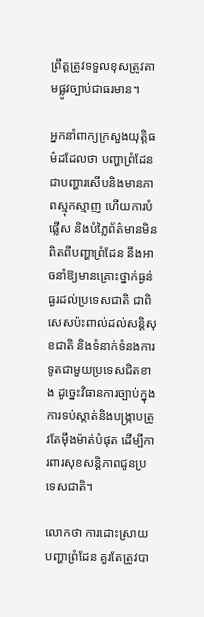ព្រឹត្តត្រូវទទួលខុសត្រូវតាមផ្លូវច្បាប់ជាធរមាន។

អ្នកនាំពាក្យក្រសួងយុត្តិធម៌ដដែលថា បញ្ហាព្រំដែនជាបញ្ហារសើបនិងមានភាពស្មុកស្មាញ ហើយការបំផ្លើស និងបំភ្លៃព័ត៌មានមិនពិតពីបញ្ហាព្រំដែន នឹងអាចនាំឱ្យមានគ្រោះថ្នាក់ធ្ងន់ធ្ងរដល់ប្រទេសជាតិ ជាពិសេសប៉ះពាល់ដល់សន្តិសុខជាតិ និងទំនាក់ទំនងការទូតជាមួយប្រទេសជិតខាង ដូច្នេះវិធានការច្បាប់ក្នុងការទប់ស្កាត់និងបង្រ្កាបត្រូវតែម៉ឹងម៉ាត់បំផុត ដើម្បីការពារសុខសន្តិភាពជូនប្រទេសជាតិ។

លោកថា ការដោះស្រាយបញ្ហាព្រំដែន គួរតែត្រូវបា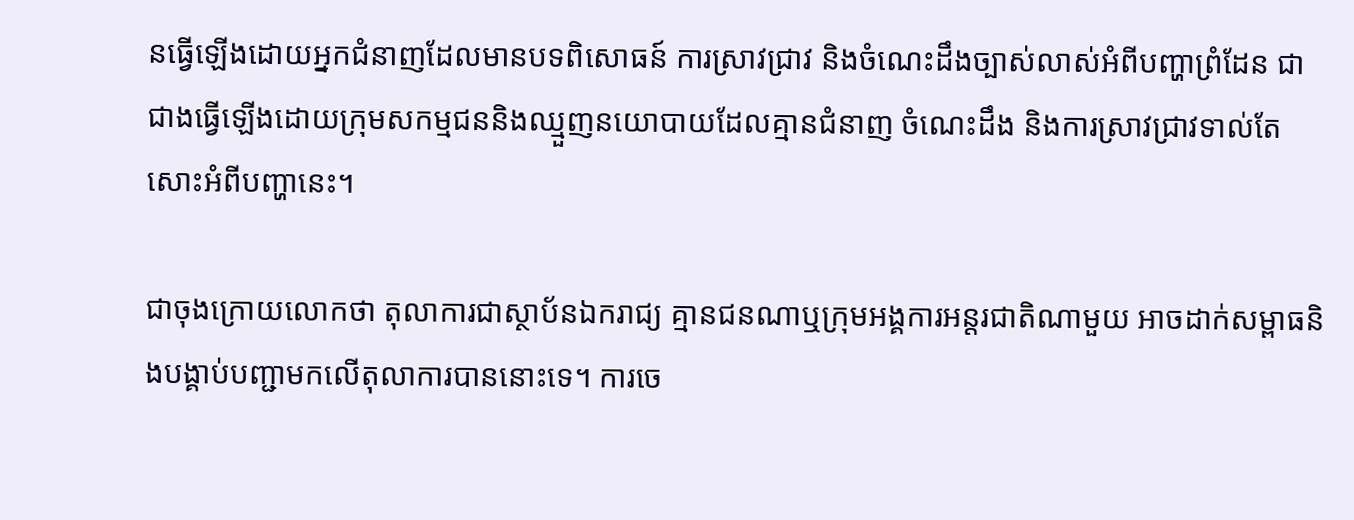នធ្វើឡើងដោយអ្នកជំនាញដែលមានបទពិសោធន៍ ការស្រាវជ្រាវ និងចំណេះដឹងច្បាស់លាស់អំពីបញ្ហាព្រំដែន ជាជាងធ្វើឡើងដោយក្រុមសកម្មជននិងឈ្មួញនយោបាយដែលគ្មានជំនាញ ចំណេះដឹង និងការស្រាវជ្រាវទាល់តែសោះអំពីបញ្ហានេះ។

ជាចុងក្រោយលោកថា តុលាការជាស្ថាប័នឯករាជ្យ គ្មានជនណាឬក្រុមអង្គការអន្តរជាតិណាមួយ អាចដាក់សម្ពាធនិងបង្គាប់បញ្ជាមកលើតុលាការបាននោះទេ។ ការចេ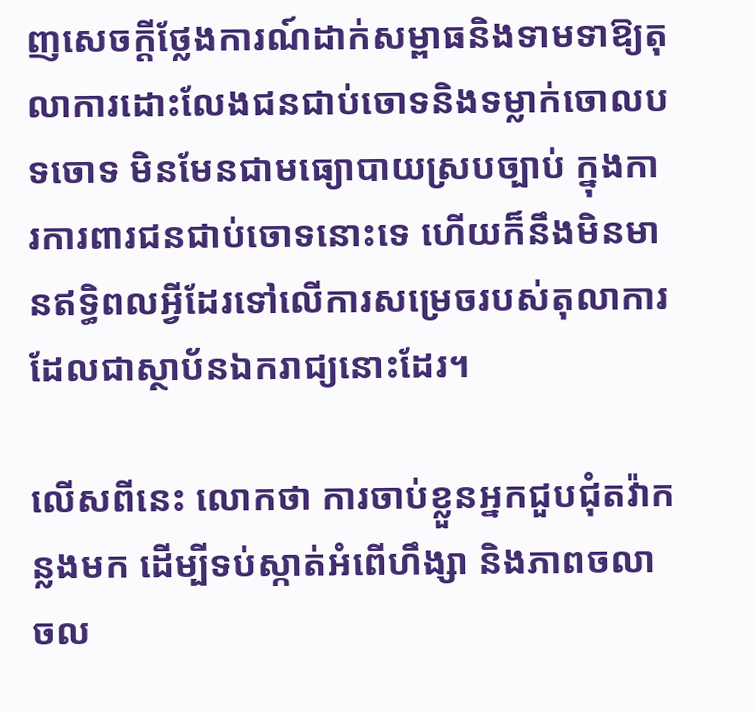ញសេចក្តីថ្លែងការណ៍ដាក់សម្ពាធនិងទាមទាឱ្យតុលាការដោះលែងជនជាប់ចោទនិងទម្លាក់ចោលបទចោទ មិនមែនជាមធ្យោបាយស្របច្បាប់ ក្នុងការការពារជនជាប់ចោទនោះទេ ហើយក៏នឹងមិនមានឥទ្ធិពលអ្វីដែរទៅលើការសម្រេចរបស់តុលាការដែលជាស្ថាប័នឯករាជ្យនោះដែរ។

លើសពីនេះ លោកថា ការចាប់ខ្លួនអ្នកជួបជុំតវ៉ាកន្លងមក ដើម្បីទប់ស្កាត់អំពើហឹង្សា និងភាពចលាចល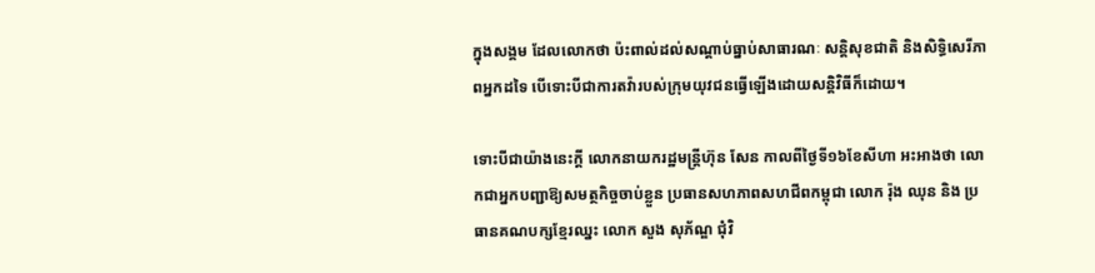ក្នុងសង្គម ដែលលោកថា ប៉ះពាល់ដល់សណ្តាប់ធ្នាប់សាធារណៈ សន្តិសុខជាតិ និងសិទ្ធិសេរីភាពអ្នកដទៃ បើទោះបីជាការតវ៉ារបស់ក្រុមយុវជនធ្វើឡើងដោយសនិ្តវិធីក៏ដោយ។

ទោះបីជាយ៉ាងនេះក្តី លោកនាយករដ្ឋមន្ត្រីហ៊ុន សែន កាលពីថ្ងៃទី១៦ខែសីហា អះអាងថា លោកជាអ្នកបញ្ជាឱ្យសមត្ថកិច្ចចាប់ខ្លួន ប្រធានសហភាពសហជីពកម្ពុជា លោក រ៉ុង ឈុន និង ប្រធានគណបក្សខ្មែរឈ្នះ លោក សួង សុភ័ណ្ឌ ជុំវិ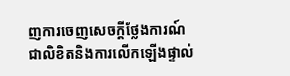ញការចេញសេចក្តីថ្លែងការណ៍ជាលិខិតនិងការលើកឡើងផ្ទាល់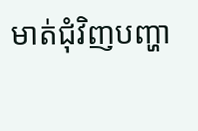មាត់ជុំវិញបញ្ហា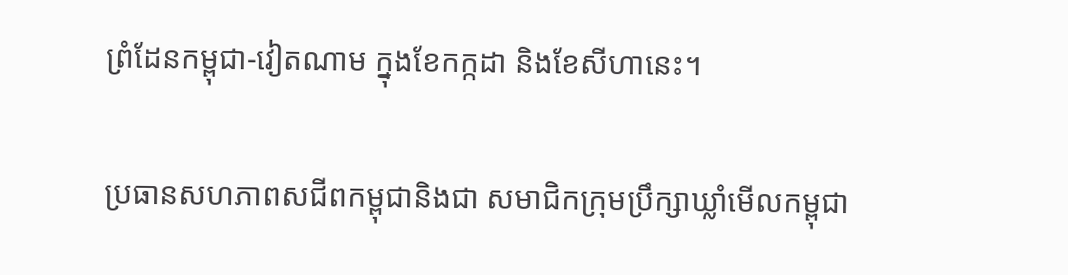ព្រំដែនកម្ពុជា-វៀតណាម ក្នុងខែកក្កដា និងខែសីហានេះ។

ប្រធានសហភាពសជីពកម្ពុជានិងជា សមាជិកក្រុមប្រឹក្សាឃ្លាំមើលកម្ពុជា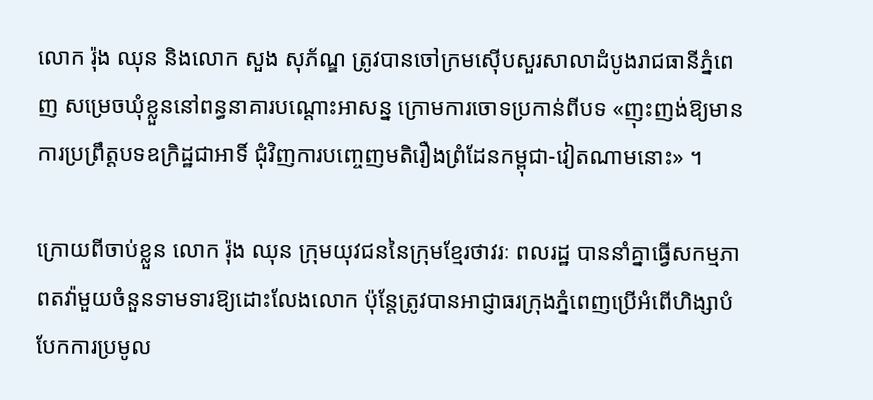លោក រ៉ុង ឈុន និងលោក សួង សុភ័ណ្ឌ ត្រូវបានចៅក្រមស៊ើបសួរសាលាដំបូងរាជធានីភ្នំពេញ សម្រេចឃុំខ្លួននៅពន្ធនាគារបណ្តោះអាសន្ន ក្រោមការចោទប្រកាន់ពីបទ «ញុះញង់ឱ្យមានការប្រព្រឹត្តបទឧក្រិដ្ឋជាអាទិ៍ ជុំវិញការបញ្ចេញមតិរឿងព្រំដែនកម្ពុជា-វៀតណាមនោះ» ។

ក្រោយពីចាប់ខ្លួន លោក រ៉ុង ឈុន ក្រុមយុវជននៃក្រុមខ្មែរថាវរៈ ពលរដ្ឋ បាននាំគ្នាធ្វើសកម្មភាពតវ៉ាមួយចំនួនទាមទារឱ្យដោះលែងលោក ប៉ុន្តែត្រូវបានអាជ្ញាធរក្រុងភ្នំពេញប្រើអំពើហិង្សាបំបែកការប្រមូល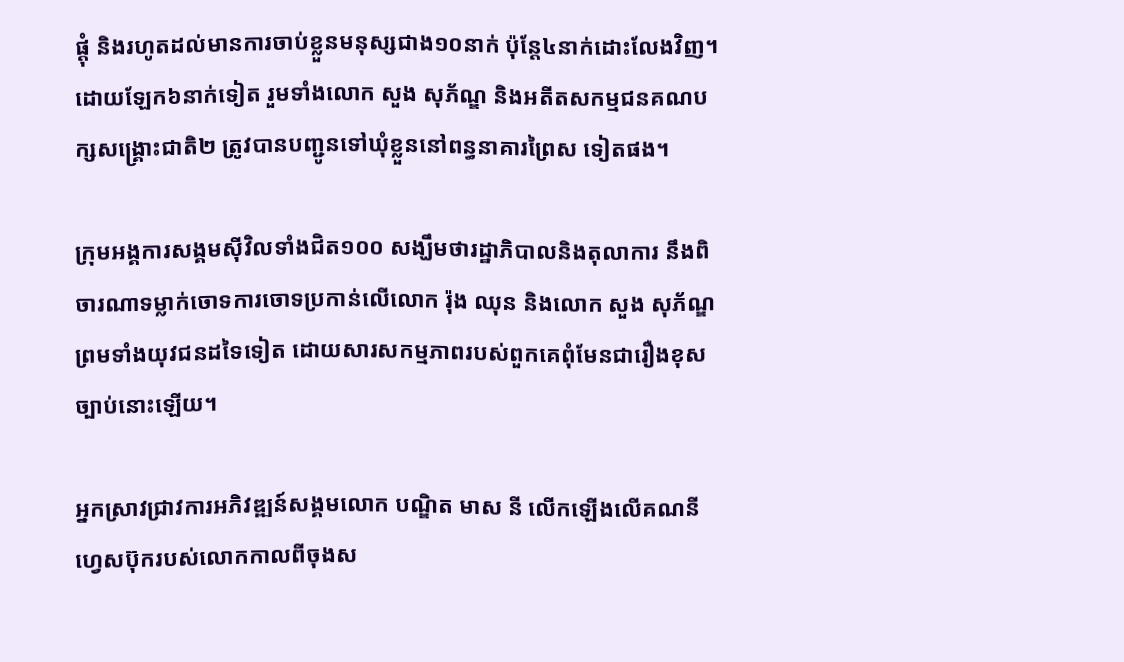ផ្តុំ និងរហូតដល់មានការចាប់ខ្លួនមនុស្សជាង១០នាក់ ប៉ុន្តែ៤នាក់ដោះលែងវិញ។ ដោយឡែក៦នាក់ទៀត រួមទាំងលោក សួង សុភ័ណ្ឌ និងអតីតសកម្មជនគណបក្សសង្រ្គោះជាតិ២ ត្រូវបានបញ្ជូនទៅឃុំខ្លួននៅពន្ធនាគារព្រៃស ទៀតផង។

ក្រុមអង្គការសង្គមស៊ីវិលទាំងជិត១០០ សង្ឃឹមថារដ្ឋាភិបាលនិងតុលាការ នឹងពិចារណាទម្លាក់ចោទការចោទប្រកាន់លើលោក រ៉ុង ឈុន និងលោក សួង សុភ័ណ្ឌ ព្រមទាំងយុវជនដទៃទៀត ដោយសារសកម្មភាពរបស់ពួកគេពុំមែនជារឿងខុសច្បាប់នោះឡើយ។

អ្នកស្រាវជ្រាវការអភិវឌ្ឍន៍សង្គមលោក បណ្ឌិត មាស នី លើកឡើងលើគណនីហ្វេសប៊ុករបស់លោកកាលពីចុងស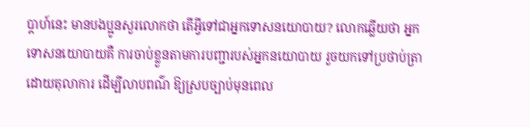ប្តាហ៍នេះ មានបងប្អូនសួរលោកថា តើអ្វីទៅជាអ្នកទោសនយោបាយ? លោកឆ្លើយថា អ្នកទោសនយោបាយគឺ ការចាប់ខ្លួនតាមការបញ្ជារបស់អ្នកនយោបាយ រួចយកទៅប្រថាប់ត្រា ដោយតុលាការ ដើម្បីលាបពណ៌ ឱ្យស្របច្បាប់មុនពេល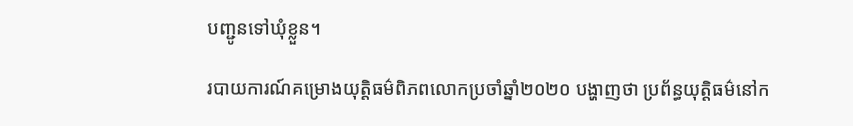បញ្ជូនទៅឃុំខ្លួន។

របាយការណ៍គម្រោងយុត្តិធម៌ពិភពលោកប្រចាំឆ្នាំ២០២០ បង្ហាញថា ប្រព័ន្ធយុត្តិធម៌នៅក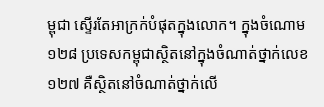ម្ពុជា ស្ទើរតែអាក្រក់បំផុតក្នុងលោក។ ក្នុងចំណោម១២៨ ប្រទេសកម្ពុជាស្ថិតនៅក្នុងចំណាត់ថ្នាក់លេខ១២៧ គឺស្ថិតនៅចំណាត់ថ្នាក់លើ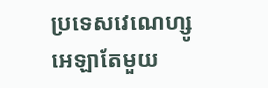ប្រទេសវេណេហ្សូអេឡាតែមួយ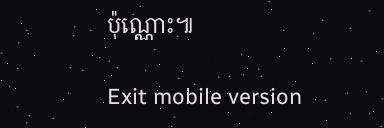ប៉ុណ្ណោះ៕

Exit mobile version